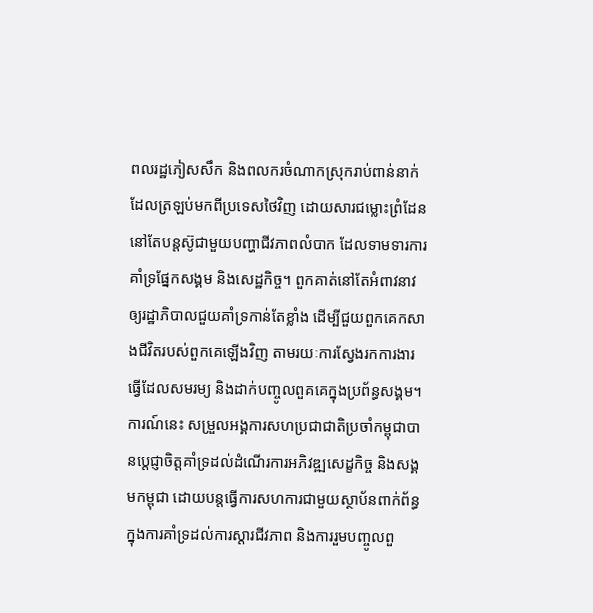ពលរដ្ឋភៀសសឹក និងពលករចំណាកស្រុករាប់ពាន់នាក់ដែលត្រឡប់មកពីប្រទេសថៃវិញ ដោយសារជម្លោះព្រំដែននៅតែបន្តស៊ូជាមួយបញ្ហាជីវភាពលំបាក ដែលទាមទារការគាំទ្រផ្នែកសង្គម និងសេដ្ឋកិច្ច។ ពួកគាត់នៅតែអំពាវនាវឲ្យរដ្ឋាភិបាលជួយគាំទ្រកាន់តែខ្លាំង ដើម្បីជួយពួកគេកសាងជីវិតរបស់ពួកគេឡើងវិញ តាមរយៈការស្វែងរកការងារធ្វើដែលសមរម្យ និងដាក់បញ្ចូលពួគគេក្នុងប្រព័ន្ធសង្គម។ ការណ៍នេះ សម្រួលអង្គការសហប្រជាជាតិប្រចាំកម្ពុជាបានប្ដេជ្ញាចិត្តគាំទ្រដល់ដំណើរការអភិវឌ្ឍសេដ្ខកិច្ច និងសង្គមកម្ពុជា ដោយបន្តធ្វើការសហការជាមួយស្ថាប័នពាក់ព័ន្ធ ក្នុងការគាំទ្រដល់ការស្តារជីវភាព និងការរួមបញ្ចូលពួ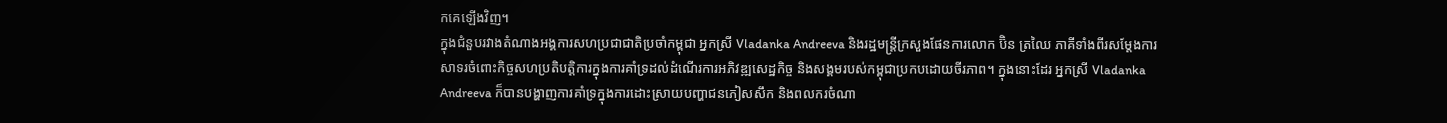កគេឡើងវិញ។
ក្នុងជំនួបរវាងតំណាងអង្គការសហប្រជាជាតិប្រចាំកម្ពុជា អ្នកស្រី Vladanka Andreeva និងរដ្ឋមន្ត្រីក្រសួងផែនការលោក ប៊ិន ត្រឈៃ ភាគីទាំងពីរសម្ដែងការសាទរចំពោះកិច្ចសហប្រតិបត្តិការក្នុងការគាំទ្រដល់ដំណើរការអភិវឌ្ឍសេដ្ឋកិច្ច និងសង្គមរបស់កម្ពុជាប្រកបដោយចីរភាព។ ក្នុងនោះដែរ អ្នកស្រី Vladanka Andreeva ក៏បានបង្ហាញការគាំទ្រក្នុងការដោះស្រាយបញ្ហាជនភៀសសឹក និងពលករចំណា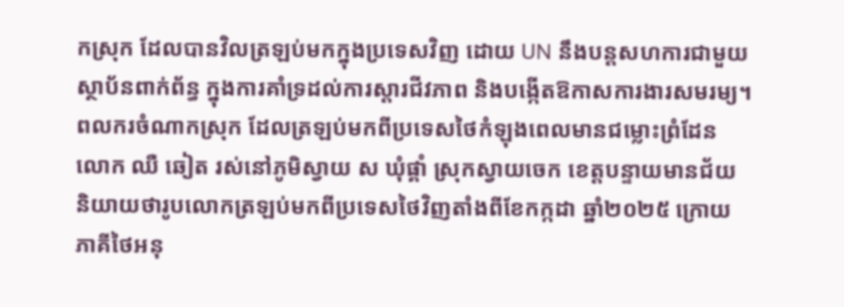កស្រុក ដែលបានវិលត្រឡប់មកក្នុងប្រទេសវិញ ដោយ UN នឹងបន្តសហការជាមួយស្ថាប័នពាក់ព័ន្ធ ក្នុងការគាំទ្រដល់ការស្តារជីវភាព និងបង្កើតឱកាសការងារសមរម្យ។
ពលករចំណាកស្រុក ដែលត្រឡប់មកពីប្រទេសថៃកំឡុងពេលមានជម្លោះព្រំដែនលោក ឈឺ ឆៀត រស់នៅភូមិស្វាយ ស ឃុំផ្គាំ ស្រុកស្វាយចេក ខេត្តបន្ទាយមានជ័យ និយាយថារូបលោកត្រឡប់មកពីប្រទេសថៃវិញតាំងពីខែកក្កដា ឆ្នាំ២០២៥ ក្រោយភាគីថៃអនុ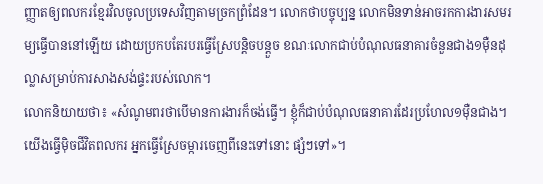ញ្ញាតឲ្យពលករខ្មែរវិលចូលប្រទេសវិញតាមច្រកព្រំដែន។ លោកថាបច្ចុប្បន្ន លោកមិនទាន់អាចរកការងារសមរម្យធ្វើបាននៅឡើយ ដោយប្រកបតែរបរធ្វើស្រែបន្តិចបន្តួច ខណៈលោកជាប់បំណុលធនាគារចំនួនជាង១ម៉ឺនដុល្លាសម្រាប់ការសាងសង់ផ្ទះរបស់លោក។
លោកនិយាយថា៖ «សំណូមពរថាបើមានការងារក៏ចង់ធ្វើ។ ខ្ញុំក៏ជាប់បំណុលធនាគារដែរប្រហែល១ម៉ឺនជាង។ យើងធ្វើម៉ិចជីវិតពលករ អ្នកធ្វើស្រែចម្ការចេញពីនេះទៅនោះ ផ្សំៗទៅ»។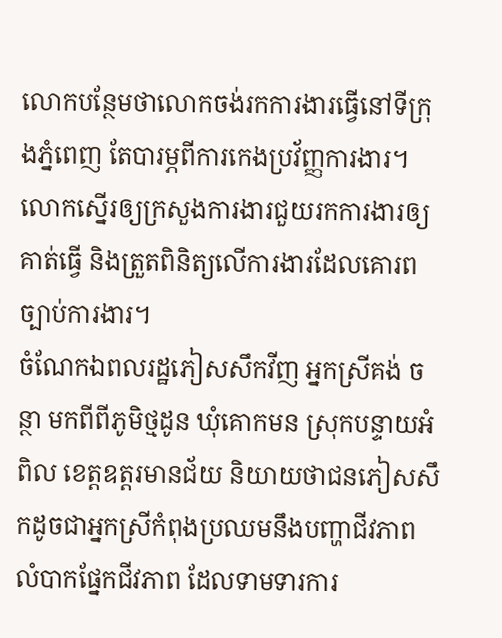លោកបន្ថែមថាលោកចង់រកការងារធ្វើនៅទីក្រុងភ្នំពេញ តែបារម្ភពីការកេងប្រវ័ញ្ញការងារ។ លោកស្នើរឲ្យក្រសួងការងារជួយរកការងារឲ្យគាត់ធ្វើ និងត្រួតពិនិត្យលើការងារដែលគោរពច្បាប់ការងារ។
ចំណែកឯពលរដ្ឋភៀសសឹកវីញ អ្នកស្រីគង់ ចន្ថា មកពីពីភូមិថ្មដូន ឃុំគោកមន ស្រុកបន្ទាយអំពិល ខេត្តឧត្តរមានជ័យ និយាយថាជនភៀសសឹកដូចជាអ្នកស្រីកំពុងប្រឈមនឹងបញ្ហាជីវភាពលំបាកផ្នែកជីវភាព ដែលទាមទារការ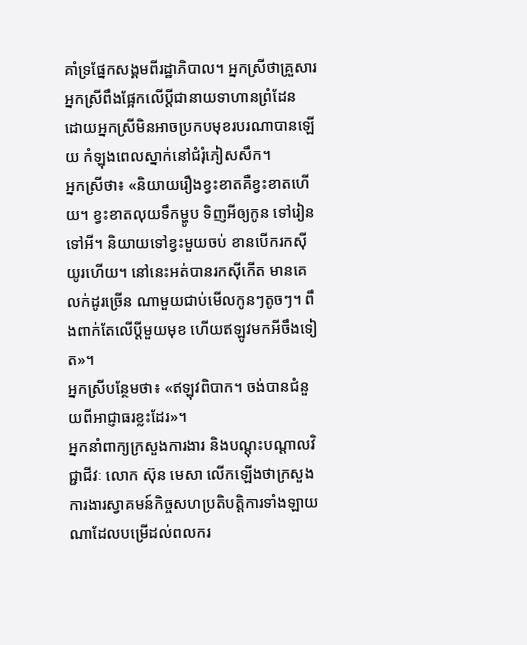គាំទ្រផ្នែកសង្គមពីរដ្ឋាភិបាល។ អ្នកស្រីថាគ្រួសារអ្នកស្រីពឹងផ្អែកលើប្ដីជានាយទាហានព្រំដែន ដោយអ្នកស្រីមិនអាចប្រកបមុខរបរណាបានឡើយ កំឡុងពេលស្នាក់នៅជំរុំភៀសសឹក។
អ្នកស្រីថា៖ «និយាយរឿងខ្វះខាតគឺខ្វះខាតហើយ។ ខ្វះខាតលុយទឹកម្ហូប ទិញអីឲ្យកូន ទៅរៀនទៅអី។ និយាយទៅខ្វះមួយចប់ ខានបើករកស៊ីយូរហើយ។ នៅនេះអត់បានរកស៊ីកើត មានគេលក់ដូរច្រើន ណាមួយជាប់មើលកូនៗតូចៗ។ ពឹងពាក់តែលើប្ដីមួយមុខ ហើយឥឡូវមកអីចឹងទៀត»។
អ្នកស្រីបន្ថែមថា៖ «ឥឡុវពិបាក។ ចង់បានជំនួយពីអាជ្ញាធរខ្លះដែរ»។
អ្នកនាំពាក្យក្រសួងការងារ និងបណ្តុះបណ្តាលវិជ្ជាជីវៈ លោក ស៊ុន មេសា លើកឡើងថាក្រសួងការងារស្វាគមន៍កិច្ចសហប្រតិបត្តិការទាំងឡាយណាដែលបម្រើដល់ពលករ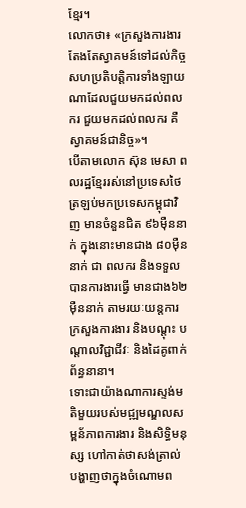ខ្មែរ។
លោកថា៖ «ក្រសួងការងារតែងតែស្វាគមន៍ទៅដល់កិច្ចសហប្រតិបត្តិការទាំងឡាយណាដែលជួយមកដល់ពលករ ជួយមកដល់ពលករ គឺស្វាគមន៍ជានិច្ច»។
បើតាមលោក ស៊ុន មេសា ពលរដ្ឋខ្មែររស់នៅប្រទេសថៃ ត្រឡប់មកប្រទេសកម្ពុជាវិញ មានចំនួនជិត ៩៦ម៉ឺននាក់ ក្នុងនោះមានជាង ៨០ម៉ឺននាក់ ជា ពលករ និងទទួលបានការងារធ្វើ មានជាង៦២ម៉ឺននាក់ តាមរយៈយន្តការក្រសួងការងារ និងបណ្តុះ បណ្តាលវិជ្ជាជីវៈ និងដៃគូពាក់ព័ន្ធនានា។
ទោះជាយ៉ាងណាការស្ទង់មតិមួយរបស់មជ្ឍមណ្ឌលសម្ពន័ភាពការងារ និងសិទ្ធិមនុស្ស ហៅកាត់ថាសង់ត្រាល់បង្ហាញថាក្នុងចំណោមព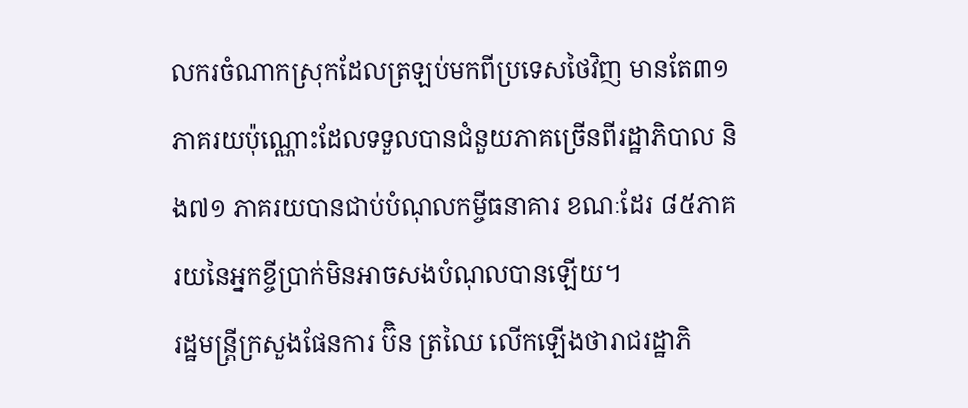លករចំណាកស្រុកដែលត្រឡប់មកពីប្រទេសថៃវិញ មានតែ៣១ ភាគរយប៉ុណ្ណោះដែលទទួលបានជំនួយភាគច្រើនពីរដ្ឋាភិបាល និង៧១ ភាគរយបានជាប់បំណុលកម្ចីធនាគារ ខណៈដែរ ៨៥ភាគរយនៃអ្នកខ្ចីប្រាក់មិនអាចសងបំណុលបានឡើយ។
រដ្ឋមន្ត្រីក្រសួងផែនការ ប៊ិន ត្រឈៃ លើកឡើងថារាជរដ្ឋាភិ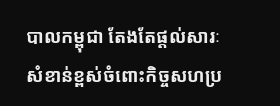បាលកម្ពុជា តែងតែផ្តល់សារៈសំខាន់ខ្ពស់ចំពោះកិច្ចសហប្រ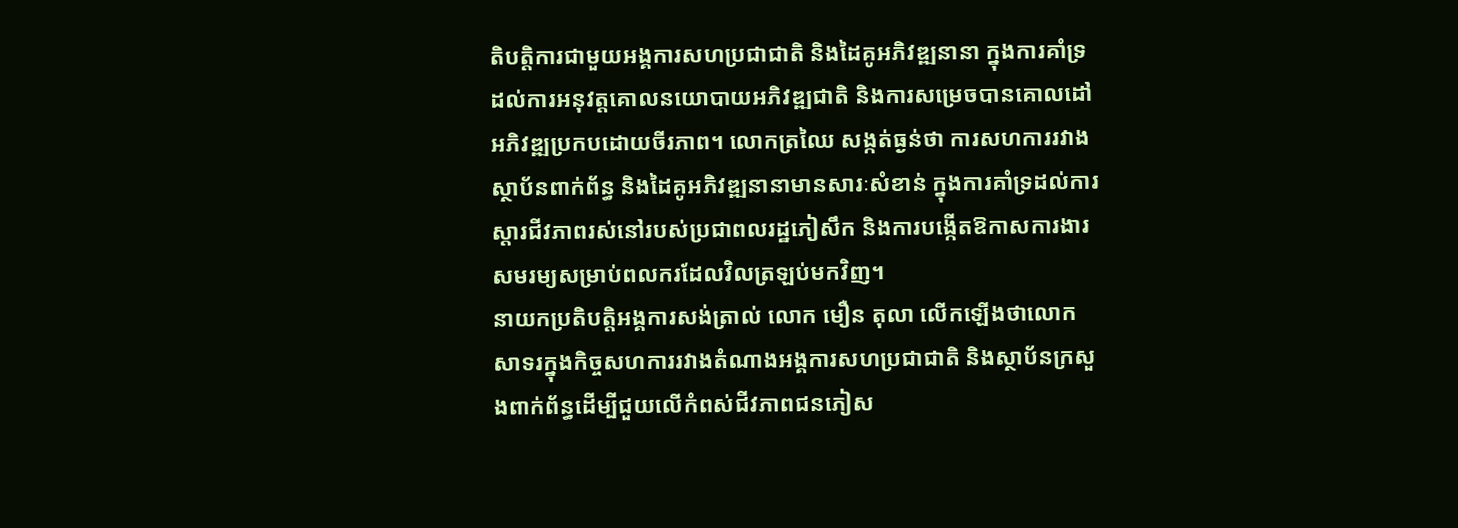តិបត្តិការជាមួយអង្គការសហប្រជាជាតិ និងដៃគូអភិវឌ្ឍនានា ក្នុងការគាំទ្រដល់ការអនុវត្តគោលនយោបាយអភិវឌ្ឍជាតិ និងការសម្រេចបានគោលដៅអភិវឌ្ឍប្រកបដោយចីរភាព។ លោកត្រឈៃ សង្កត់ធ្ងន់ថា ការសហការរវាងស្ថាប័នពាក់ព័ន្ធ និងដៃគូអភិវឌ្ឍនានាមានសារៈសំខាន់ ក្នុងការគាំទ្រដល់ការស្តារជីវភាពរស់នៅរបស់ប្រជាពលរដ្ឋភៀសឹក និងការបង្កើតឱកាសការងារសមរម្យសម្រាប់ពលករដែលវិលត្រឡប់មកវិញ។
នាយកប្រតិបត្តិអង្គការសង់ត្រាល់ លោក មឿន តុលា លើកឡើងថាលោកសាទរក្នុងកិច្ចសហការរវាងតំណាងអង្គការសហប្រជាជាតិ និងស្ថាប័នក្រសួងពាក់ព័ន្ធដើម្បីជួយលើកំពស់ជីវភាពជនភៀស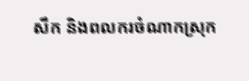សឹក និងពលករចំណាកស្រុក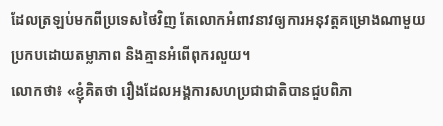ដែលត្រឡប់មកពីប្រទេសថៃវិញ តែលោកអំពាវនាវឲ្យការអនុវត្តគម្រោងណាមួយប្រកបដោយតម្លាភាព និងគ្មានអំពើពុករលួយ។
លោកថា៖ «ខ្ញុំគិតថា រឿងដែលអង្គការសហប្រជាជាតិបានជួបពិភា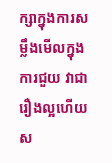ក្សាក្នុងការសម្លឹងមើលក្នុងការជួយ វាជារឿងល្អហើយស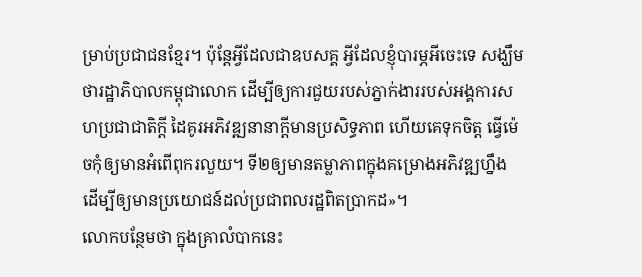ម្រាប់ប្រជាជនខ្មែរ។ ប៉ុន្តែអ្វីដែលជាឧបសគ្គ អ្វីដែលខ្ញុំបារម្ភអីចេះទេ សង្ឃឹមថារដ្ឋាភិបាលកម្ពុជាលោក ដើម្បីឲ្យការជួយរបស់ភ្នាក់ងាររបស់អង្គការសហប្រជាជាតិក្ដី ដៃគូរអភិវឌ្ឍនានាក្ដីមានប្រសិទ្ធភាព ហើយគេទុកចិត្ត ធ្វើម៉េចកុំឲ្យមានអំពើពុករលួយ។ ទី២ឲ្យមានតម្លាភាពក្នុងគម្រោងអភិវឌ្ឍហ្នឹង ដើម្បីឲ្យមានប្រយោជន៍ដល់ប្រជាពលរដ្ឋពិតប្រាកដ»។
លោកបន្ថែមថា ក្នុងគ្រាលំបាកនេះ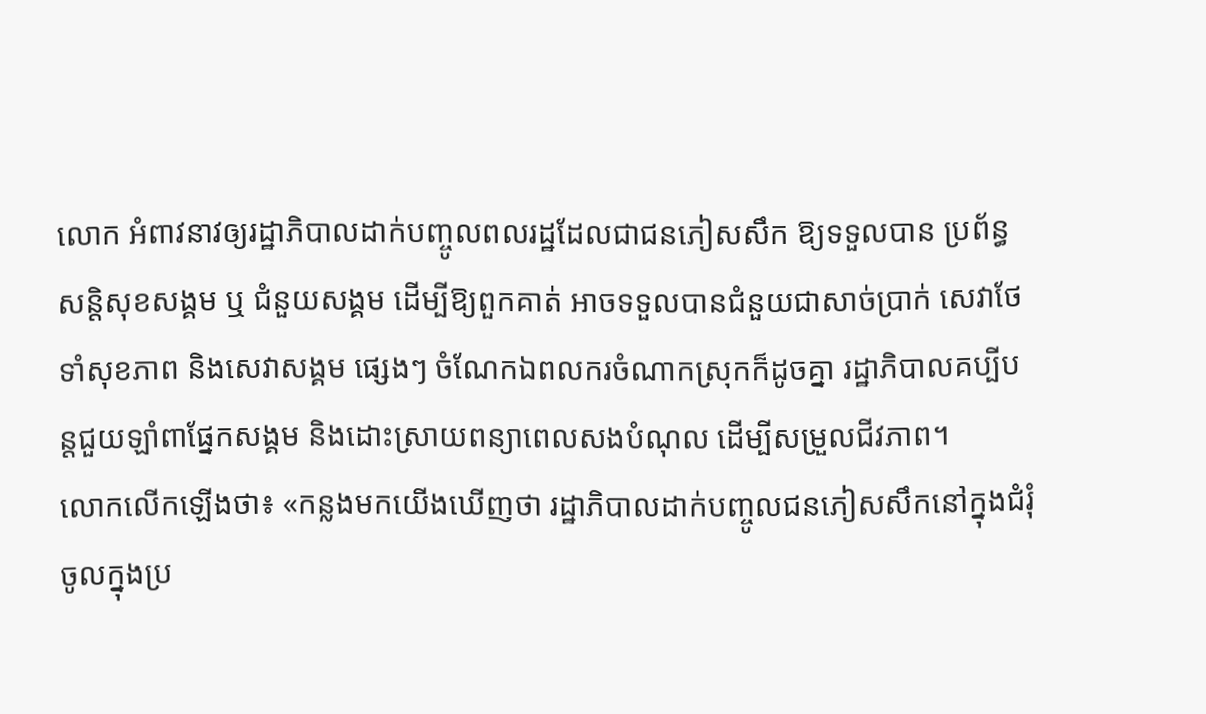លោក អំពាវនាវឲ្យរដ្ឋាភិបាលដាក់បញ្ចូលពលរដ្ឋដែលជាជនភៀសសឹក ឱ្យទទួលបាន ប្រព័ន្ធសន្តិសុខសង្គម ឬ ជំនួយសង្គម ដើម្បីឱ្យពួកគាត់ អាចទទួលបានជំនួយជាសាច់ប្រាក់ សេវាថែទាំសុខភាព និងសេវាសង្គម ផ្សេងៗ ចំណែកឯពលករចំណាកស្រុកក៏ដូចគ្នា រដ្ឋាភិបាលគប្បីបន្តជួយឡាំពាផ្នែកសង្គម និងដោះស្រាយពន្យាពេលសងបំណុល ដើម្បីសម្រួលជីវភាព។
លោកលើកឡើងថា៖ «កន្លងមកយើងឃើញថា រដ្ឋាភិបាលដាក់បញ្ចូលជនភៀសសឹកនៅក្នុងជំរុំចូលក្នុងប្រ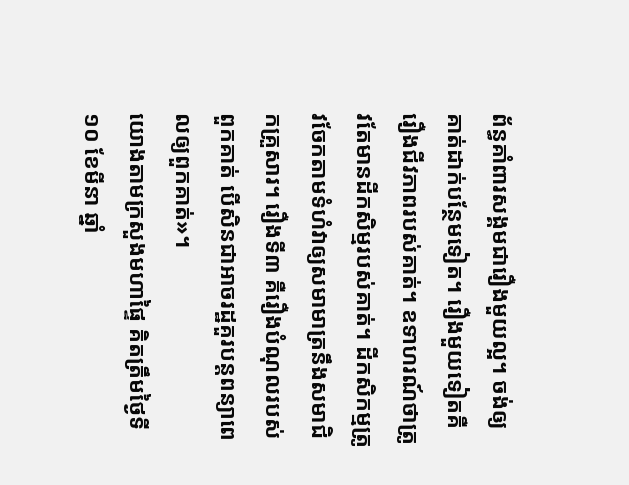ព័ន្ធគាំពារសង្គមជារឿងមួយល្អ។ ចង់ឲ្យគាត់ដាក់បន្ថែមទៀត។ រឿងមួយទៀតគឺរឿងជីវភាពរបស់គាត់។ ឧទាហរណ៍ថាត្រូវតែមានដីកសិម្មរបស់គាត់។ ដីកសិកម្មត្រូវចែកតាមទំហំវាឲ្យសមាមាត្រនឹងសមាជិកគ្រួសារ។ រឿងទី៣ គឺរឿងបំណុលរបស់ពួកគាត់ បើសិនជាអាចរដ្ឋគួរបន្តពន្យាពេលឲ្យពួកគាត់»។
យោងតាមក្រសួងមហាផ្ទៃ គិតត្រឹមថ្ងៃទី១០ ខែមីនា ឆ្នាំ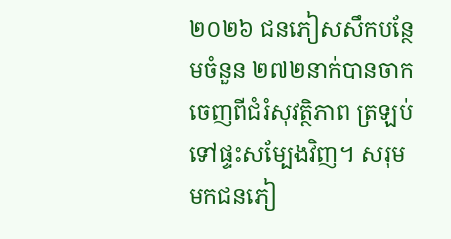២០២៦ ជនភៀសសឹកបន្ថែមចំនួន ២៧២នាក់បានចាកចេញពីជំរំសុវត្ថិភាព ត្រឡប់ទៅផ្ទះសម្បែងវិញ។ សរុមមកជនភៀ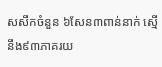សសឹកចំនួន ៦សែន៣ពាន់នាក់ ស្មើនឹង៩៣ភាគរយ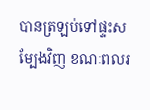បានត្រឡប់ទៅផ្ទះសម្បែងវិញ ខណៈពលរ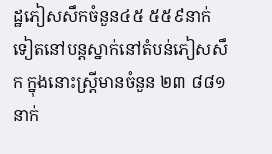ដ្ឋភៀសសឹកចំនួន៤៥ ៥៥៩នាក់ទៀតនៅបន្តស្នាក់នៅតំបន់ភៀសសឹក ក្នុងនោះស្ត្រីមានចំនួន ២៣ ៨៨១នាក់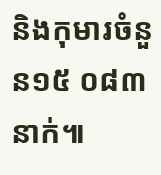និងកុមារចំនួន១៥ ០៨៣ នាក់៕